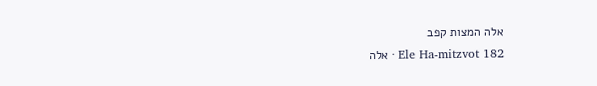אלה המצות קפב
Ele Ha-mitzvot 182 · אלה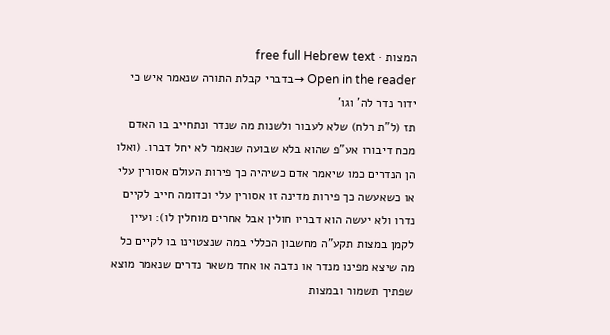המצות · free full Hebrew text
Open in the reader →בדברי קבלת התורה שנאמר איש כי ידור נדר לה' וגו'
תז (ל"ת רלח) שלא לעבור ולשנות מה שנדר ונתחייב בו האדם מכח דיבורו אע"פ שהוא בלא שבועה שנאמר לא יחל דברו. (ואלו הן הנדרים כמו שיאמר אדם כשיהיה כך פירות העולם אסורין עלי או כשאעשה כך פירות מדינה זו אסורין עלי וכדומה חייב לקיים נדרו ולא יעשה הוא דבריו חולין אבל אחרים מוחלין לו): ועיין לקמן במצות תקע"ה מחשבון הכללי במה שנצטוינו בו לקיים כל מה שיצא מפינו מנדר או נדבה או אחד משאר נדרים שנאמר מוצא שפתיך תשמור ובמצות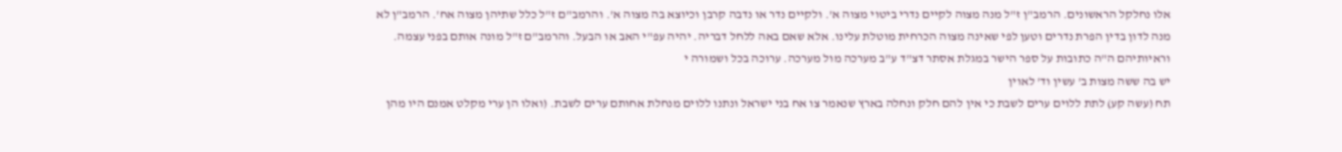אלו נחלקל הראשונים. הרמב"ן ז"ל מנה מצוה לקיים נדרי ביטוי מצוה א'. ולקיים נדר או נדבה קרבן וכיוצא בה מצוה א'. והרמב"ם ז"ל כלל שתיהן מצוה אח'. הרמב"ן לא מנה לדון בדין הפרת נדרים וטען לפי שאינה מצוה הכרחית מוטלת עלינו. אלא שאם באה ללחל דבריה. יהיה עפ"י האב או הבעל. והרמב"ם ז"ל מונה אותם בפני עצמה. וראיותיהם ה"ה כתובות על ספר הישר במגלת אסתר דצ"ד ע"ב מערכה מול מערכה. ערוכה בכל ושמורה י
יש בה ששה מצות ב' עשין וד' לאוין
תח (עשה קע) לתת ללוים ערים לשבת כי אין להם חלק ונחלה בארץ שנאמר צו אח בני ישראל ונתנו ללוים מנחלת אחותם ערים לשבת. (ואלו הן ערי מקלט אמנם היו מהן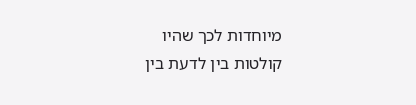מיוחדות לכך שהיו קולטות בין לדעת בין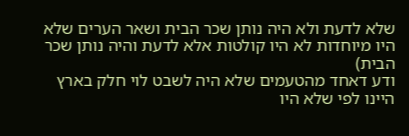שלא לדעת ולא היה נותן שכר הבית ושאר הערים שלא היו מיוחדות לא היו קולטות אלא לדעת והיה נותן שכר הבית)
ודע דאחד מהטעמים שלא היה לשבט לוי חלק בארץ היינו לפי שלא היו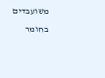משועבדים בחומר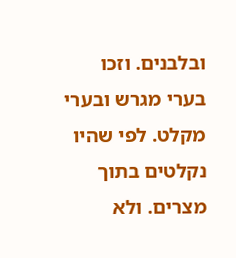ובלבנים. וזכו בערי מגרש ובערי מקלט. לפי שהיו נקלטים בתוך מצרים. ולא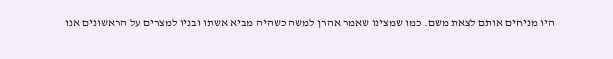היו מניחים אותם לצאת משם. כמו שמצינו שאמר אהרן למשה כשהיה מביא אשתו ובניו למצרים על הראשונים אנו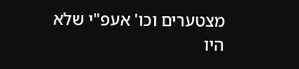מצטערים וכו' אעפ"י שלא היו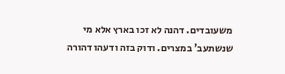משעובדים. דהנה לא זכו בארץ אלא מי שנשתעב' במצרים. ודוק בזה ודעהו דהורה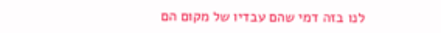לנו בזה דמי שהם עבדיו של מקום הם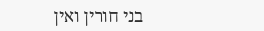בני חורין ואין